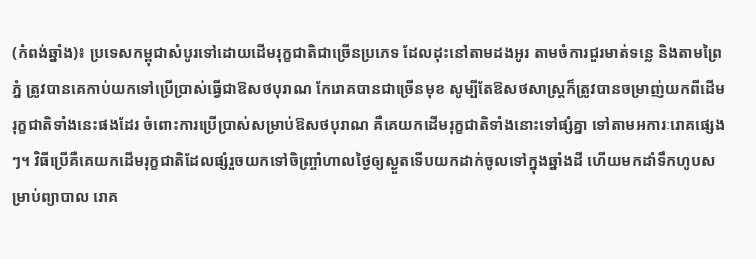(កំពង់ឆ្នាំង)៖ ប្រទេសកម្ពុជាសំបូរទៅដោយដើមរុក្ខជាតិជាច្រើនប្រភេទ ដែលដុះនៅតាមដងអូរ តាមចំការជួរមាត់ទន្លេ និងតាមព្រៃភ្នំ ត្រូវបានគេកាប់យកទៅប្រើប្រាស់ធ្វើជាឱសថបុរាណ កែរោគបានជាច្រើនមុខ សូម្បីតែឱសថសាស្ត្រក៏ត្រូវបានចម្រាញ់យកពីដើមរុក្ខជាតិទាំងនេះផងដែរ ចំពោះការប្រើប្រាស់សម្រាប់ឱសថបុរាណ គឺគេយកដើមរុក្ខជាតិទាំងនោះទៅផ្សំគ្នា ទៅតាមអការៈរោគផ្សេងៗ។ វិធីប្រើគឺគេយកដើមរុក្ខជាតិដែលផ្សំរួចយកទៅចិញ្ច្រាំហាលថ្ងៃឲ្យស្ងួតទើបយកដាក់ចូលទៅក្នុងឆ្នាំងដី ហើយមកដាំទឹកហូបសម្រាប់ព្យាបាល រោគ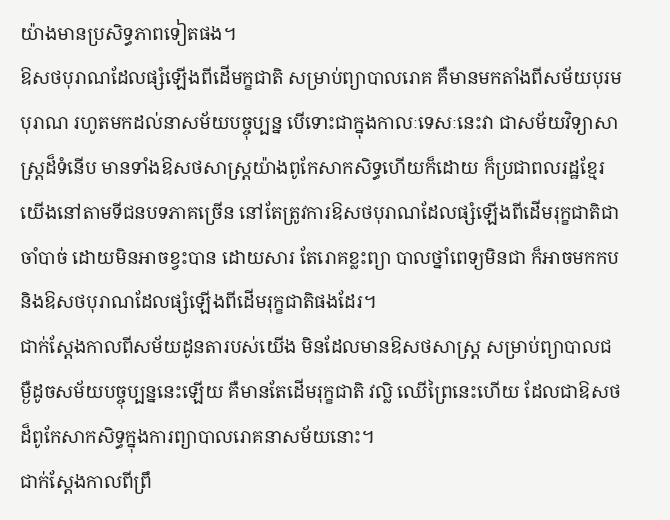យ៉ាងមានប្រសិទ្ធភាពទៀតផង។
ឱសថបុរាណដែលផ្សំឡើងពីដើមក្ខជាតិ សម្រាប់ព្យាបាលរោគ គឺមានមកតាំងពីសម័យបុរមបុរាណ រហូតមកដល់នាសម័យបច្ចុប្បន្ន បើទោះជាក្នុងកាលៈទេសៈនេះវា ជាសម័យវិទ្យាសាស្ត្រដ៏ទំនើប មានទាំងឱសថសាស្ត្រយ៉ាងពូកែសាកសិទ្ធហើយក៏ដោយ ក៏ប្រជាពលរដ្ឋខ្មែរយើងនៅតាមទីជនបទភាគច្រើន នៅតែត្រូវការឱសថបុរាណដែលផ្សំឡើងពីដើមរុក្ខជាតិជាចាំបាច់ ដោយមិនអាចខ្វះបាន ដោយសារ តែរោគខ្លះព្យា បាលថ្នាំពេទ្យមិនជា ក៏អាចមកកប និងឱសថបុរាណដែលផ្សំឡើងពីដើមរុក្ខជាតិផងដែរ។
ជាក់ស្ដែងកាលពីសម័យដូនតារបស់យើង មិនដែលមានឱសថសាស្ត្រ សម្រាប់ព្យាបាលជម្ងឺដូចសម័យបច្ចុប្បន្ននេះឡើយ គឺមានតែដើមរុក្ខជាតិ វល្លិ ឈើព្រៃនេះហើយ ដែលជាឱសថដ៏ពូកែសាកសិទ្ធក្នុងការព្យាបាលរោគនាសម័យនោះ។
ជាក់ស្តែងកាលពីព្រឹ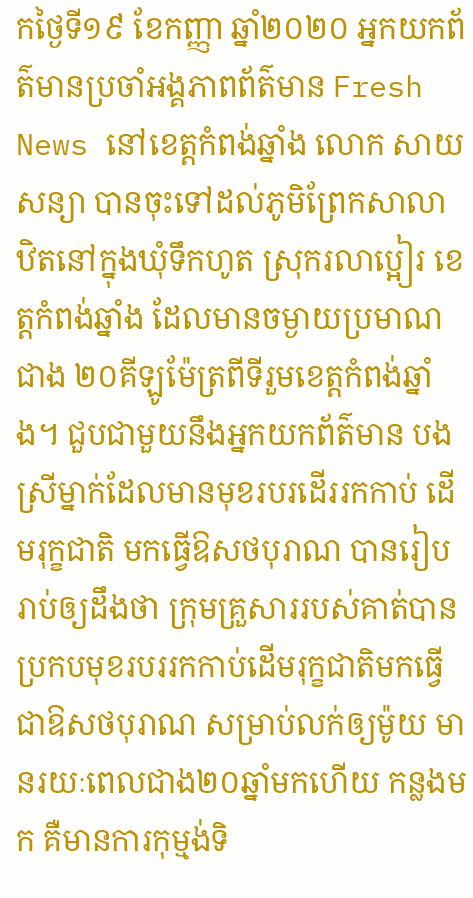កថ្ងៃទី១៩ ខែកញ្ញា ឆ្នាំ២០២០ អ្នកយកព័ត៌មានប្រចាំអង្គភាពព័ត៌មាន Fresh News នៅខេត្តកំពង់ឆ្នាំង លោក សាយ សន្យា បានចុះទៅដល់ភូមិព្រែកសាលា ឋិតនៅក្នុងឃុំទឹកហូត ស្រុករលាប្អៀរ ខេត្តកំពង់ឆ្នាំង ដែលមានចម្ងាយប្រមាណជាង ២០គីឡូម៉ែត្រពីទីរួមខេត្តកំពង់ឆ្នាំង។ ជួបជាមួយនឹងអ្នកយកព័ត៌មាន បងស្រីម្នាក់ដែលមានមុខរបរដើររកកាប់ ដើមរុក្ខជាតិ មកធ្វើឱសថបុរាណ បានរៀបរាប់ឲ្យដឹងថា ក្រុមគ្រួសាររបស់គាត់បានប្រកបមុខរបររកកាប់ដើមរុក្ខជាតិមកធ្វើជាឱសថបុរាណ សម្រាប់លក់ឲ្យម៉ូយ មានរយៈពេលជាង២០ឆ្នាំមកហើយ កន្លងមក គឺមានការកុម្មង់ទិ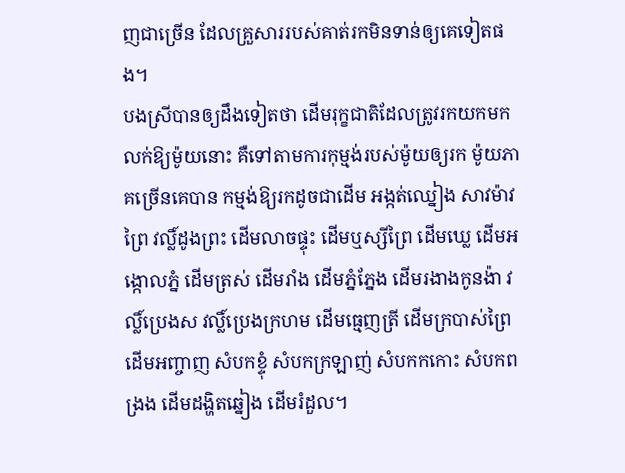ញជាច្រើន ដែលគ្រួសាររបស់គាត់រកមិនទាន់ឲ្យគេទៀតផង។
បងស្រីបានឲ្យដឹងទៀតថា ដើមរុក្ខជាតិដែលត្រូវរកយកមកលក់ឱ្យម៉ូយនោះ គឺទៅតាមការកុម្មង់របស់ម៉ូយឲ្យរក ម៉ូយភាគច្រើនគេបាន កម្មង់ឱ្យរកដូចជាដើម អង្កត់ឈ្នៀង សាវម៉ាវព្រៃ វល្លិ៍ដូងព្រះ ដើមលាចផ្ទុះ ដើមឬស្សីព្រៃ ដើមឃ្លេ ដើមអង្កោលភ្នំ ដើមត្រស់ ដើមរាំង ដើមភ្នំភ្នែង ដើមរងាងកូនង៉ា វល្លិ៍ប្រេងស វល្លិ៍ប្រេងក្រហម ដើមធ្មេញត្រី ដើមក្របាស់ព្រៃ ដើមអញ្ចាញ សំបកខ្ទុំ សំបកក្រឡាញ់ សំបកកកោះ សំបកពង្រង ដើមដង្ហិតឆ្នៀង ដើមរំដួល។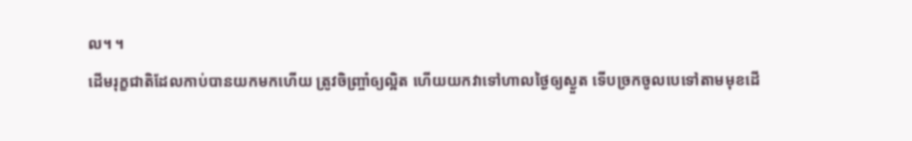ល។ ។
ដើមរុក្ខជាតិដែលកាប់បានយកមកហើយ ត្រូវចិញ្ច្រាំឲ្យល្អិត ហើយយកវាទៅហាលថ្ងៃឲ្យស្ងួត ទើបច្រកចូលបេទៅតាមមុខដើ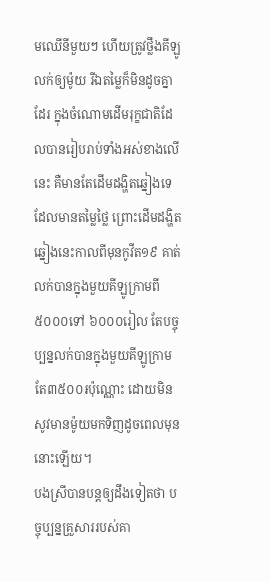មឈើនីមួយៗ ហើយត្រូវថ្លឹងគីឡូលក់ឲ្យម៉ូយ រីឯតម្លៃក៏មិនដូចគ្នាដែរ ក្នុងចំណោមដើមរុក្ខជាតិដែលបានរៀបរាប់ទាំងអស់ខាងលើនេះ គឺមានតែដើមដង្ហិតឆ្នៀងទេ ដែលមានតម្លៃថ្លៃ ព្រោះដើមដង្ហិតឆ្នៀងនេះកាលពីមុនកូវីត១៩ គាត់លក់បានក្នុងមួយគីឡូក្រាមពី ៥០០០ទៅ ៦០០០រៀល តែបច្ចុប្បន្នលក់បានក្នុងមួយគីឡូក្រាមតែ៣៥០០៛ប៉ុណ្ណោះ ដោយមិនសូវមានម៉ូយមកទិញដូចពេលមុននោះឡើយ។
បងស្រីបានបន្តឲ្យដឹងទៀតថា បច្ចុប្បន្នគ្រួសាររបស់គា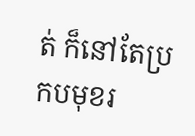ត់ ក៏នៅតែប្រកបមុខរ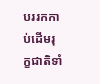បររកកាប់ដើមរុក្ខជាតិទាំ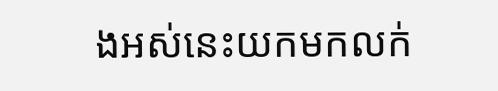ងអស់នេះយកមកលក់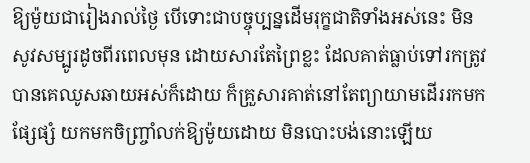ឱ្យម៉ូយជារៀងរាល់ថ្ងៃ បើទោះជាបច្ចុប្បន្នដើមរុក្ខជាតិទាំងអស់នេះ មិនសូវសម្បូរដូចពីរពេលមុន ដោយសារតែព្រៃខ្លះ ដែលគាត់ធ្លាប់ទៅរកត្រូវបានគេឈូសឆាយអស់ក៏ដោយ ក៏គ្រួសារគាត់នៅតែព្យាយាមដើររកមកផ្សែផ្សំ យកមកចិញ្ច្រាំលក់ឱ្យម៉ូយដោយ មិនបោះបង់នោះឡើយ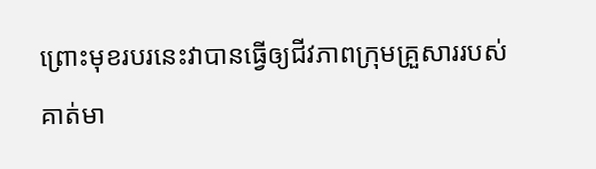ព្រោះមុខរបរនេះវាបានធ្វើឲ្យជីវភាពក្រុមគ្រួសាររបស់គាត់មា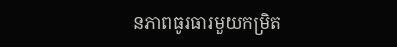នភាពធូរធារមួយកម្រិត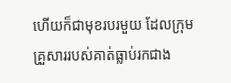ហើយក៏ជាមុខរបរមួយ ដែលក្រុមគ្រួសាររបស់គាត់ធ្លាប់រកជាង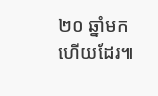២០ ឆ្នាំមកហើយដែរ៕